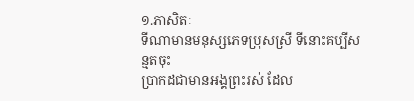១.ភាសិតៈ
ទីណាមានមនុស្សភេទប្រុសស្រី ទីនោះគប្បីសន្មតចុះ
ប្រាកដជាមានអង្គព្រះរស់ ដែល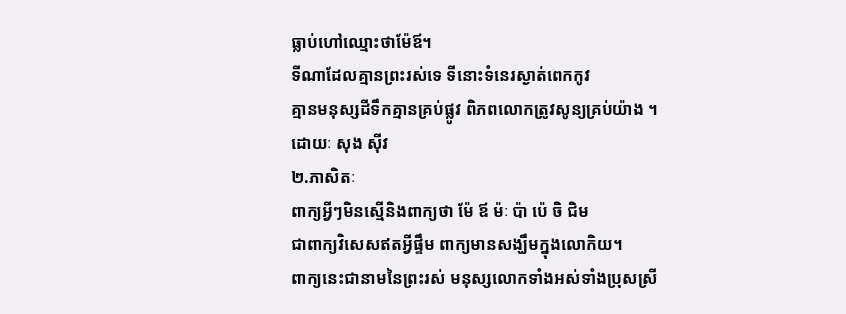ធ្លាប់ហៅឈ្មោះថាម៉ែឪ។
ទីណាដែលគ្មានព្រះរស់ទេ ទីនោះទំនេរស្ងាត់ពេកកូវ
គ្មានមនុស្សដីទឹកគ្មានគ្រប់ផ្លូវ ពិភពលោកត្រូវសូន្យគ្រប់យ៉ាង ។
ដោយៈ សុង ស៊ីវ
២.ភាសិតៈ
ពាក្យអ្វីៗមិនស្មើនិងពាក្យថា ម៉ែ ឪ ម៉ៈ ប៉ា ប៉េ ចិ ជិម
ជាពាក្យវិសេសឥតអ្វីផ្ទឹម ពាក្យមានសង្ឃឹមក្នុងលោកិយ។
ពាក្យនេះជានាមនៃព្រះរស់ មនុស្សលោកទាំងអស់ទាំងប្រុសស្រី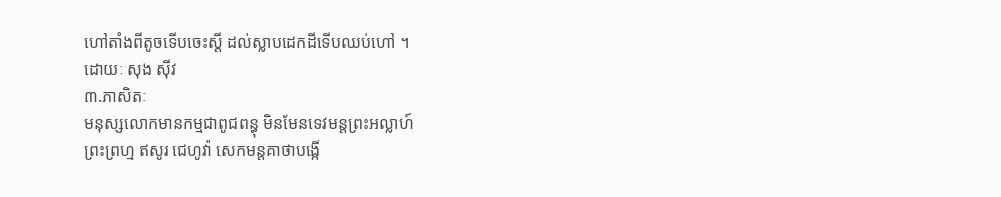ហៅតាំងពីតូចទើបចេះស្ដី ដល់ស្លាបដេកដីទើបឈប់ហៅ ។
ដោយៈ សុង ស៊ីវ
៣.ភាសិតៈ
មនុស្សលោកមានកម្មជាពូជពន្ធុ មិនមែនទេវមន្តព្រះអល្លាហ៍
ព្រះព្រហ្ម ឥសូរ ជេហូវ៉ា សេកមន្តគាថាបង្កើ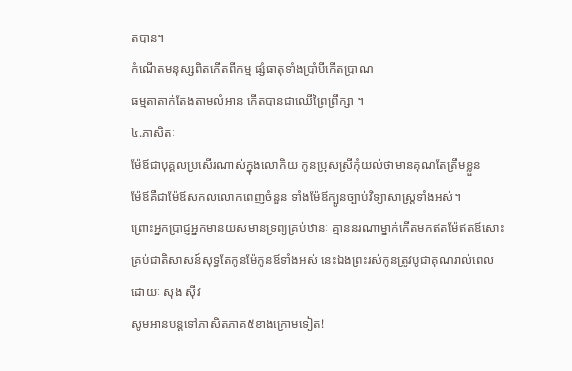តបាន។
កំណើតមនុស្សពិតកើតពីកម្ម ផ្សំធាតុទាំងប្រាំបីកើតប្រាណ
ធម្មតាតាក់តែងតាមលំអាន កើតបានជាឈើព្រៃព្រឹក្សា ។
៤.ភាសិតៈ
ម៉ែឪជាបុគ្គលប្រសើរណាស់ក្នុងលោកិយ កូនប្រុសស្រីកុំយល់ថាមានគុណតែត្រឹមខ្លួន
ម៉ែឪគឺជាម៉ែឪសកលលោកពេញចំនួន ទាំងម៉ែឪក្បូនច្បាប់វិទ្យាសាស្ត្រទាំងអស់។
ព្រោះអ្នកប្រាជ្ញអ្នកមានយសមានទ្រព្យគ្រប់ឋានៈ គ្មាននរណាម្នាក់កើតមកឥតម៉ែឥតឪសោះ
គ្រប់ជាតិសាសន៍សុទ្ធតែកូនម៉ែកូនឪទាំងអស់ នេះឯងព្រះរស់កូនត្រូវបូជាគុណរាល់ពេល
ដោយៈ សុង ស៊ីវ
សូមអានបន្តទៅភាសិតភាគ៥ខាងក្រោមទៀត!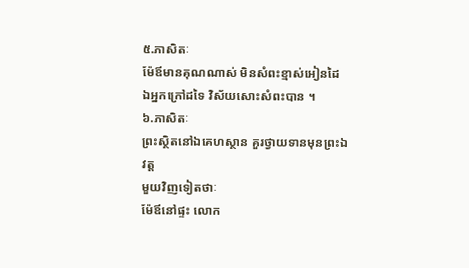៥.ភាសិតៈ
ម៉ែឪមានគុណណាស់ មិនសំពះខ្មាស់អៀនដៃ
ឯអ្នកក្រៅដទៃ វិស័យសោះសំពះបាន ។
៦.ភាសិតៈ
ព្រះស្ថិតនៅឯគេហស្ថាន គួរថ្វាយទានមុនព្រះឯវត្ត
មួយវិញទៀតថាៈ
ម៉ែឪនៅផ្ទះ លោក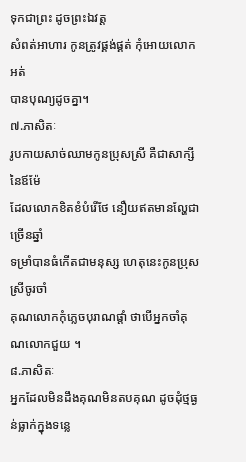ទុកជាព្រះ ដូចព្រះឯវត្ត
សំពត់អាហារ កូនត្រូវផ្គង់ផ្គត់ កុំអោយលោកអត់
បានបុណ្យដូចគ្នា។
៧.ភាសិតៈ
រូបកាយសាច់ឈាមកូនប្រុសស្រី គឺជាសាក្សីនៃឪម៉ែ
ដែលលោកខិតខំបំរើថែ នឿយឥតមានល្ហែជាច្រើនឆ្នាំ
ទម្រាំបានធំកើតជាមនុស្ស ហេតុនេះកូនប្រុសស្រីចូរចាំ
គុណលោកកុំភ្លេចបុរាណផ្ដាំ ថាបើអ្នកចាំគុណលោកជួយ ។
៨.ភាសិតៈ
អ្នកដែលមិនដឹងគុណមិនតបគុណ ដូចដុំថ្មធ្ងន់ធ្លាក់ក្នុងទន្លេ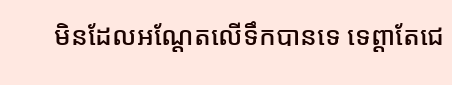មិនដែលអណ្ដែតលើទឹកបានទេ ទេព្ដាតែជេ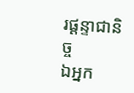រផ្ដន្ទាជានិច្ច
ឯអ្នក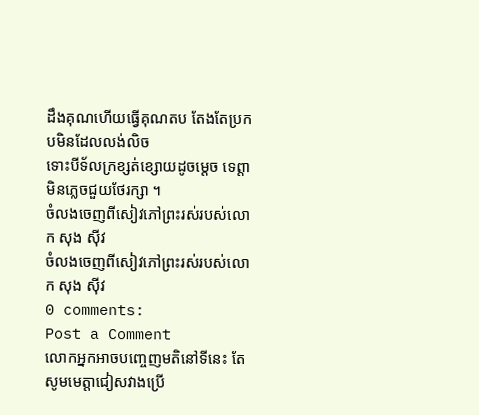ដឹងគុណហើយធ្វើគុណតប តែងតែប្រកបមិនដែលលង់លិច
ទោះបីទ័លក្រខ្សត់ខ្សោយដូចម្ដេច ទេព្ដាមិនភ្លេចជួយថែរក្សា ។
ចំលងចេញពីសៀវភៅព្រះរស់របស់លោក សុង ស៊ីវ
ចំលងចេញពីសៀវភៅព្រះរស់របស់លោក សុង ស៊ីវ
0 comments:
Post a Comment
លោកអ្នកអាចបញ្ចេញមតិនៅទីនេះ តែសូមមេត្តាជៀសវាងប្រើ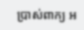ប្រាស់ពាក្យ អ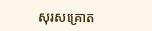សុរសគ្រោត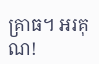គ្រាធ។ អរគុណ!